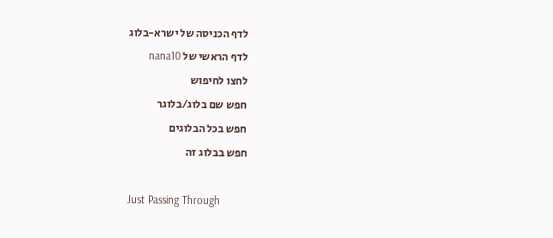לדף הכניסה של ישרא-בלוג
לדף הראשי של nana10
לחצו לחיפוש
חפש שם בלוג/בלוגר
חפש בכל הבלוגים
חפש בבלוג זה

Just Passing Through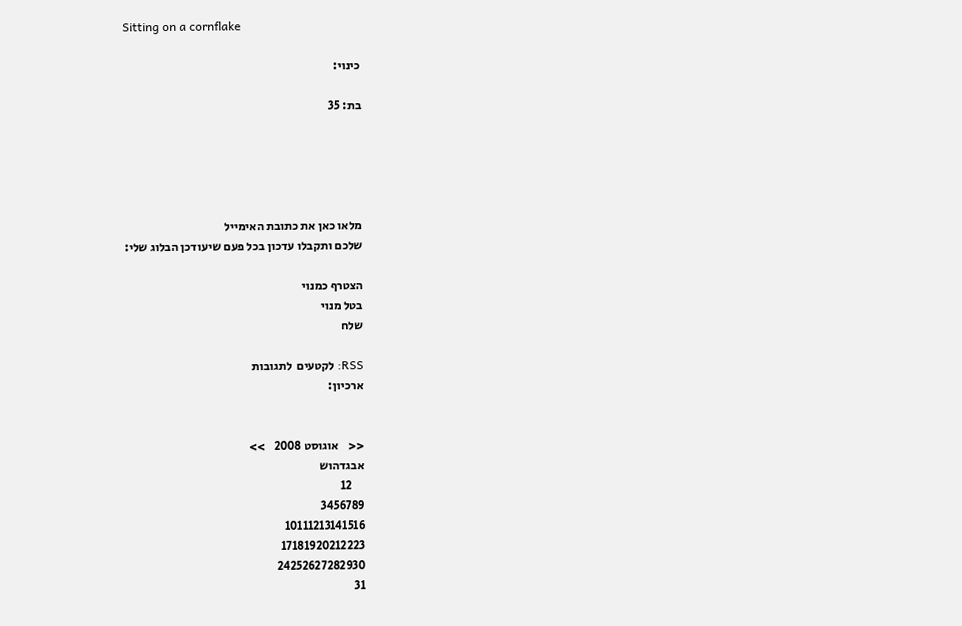Sitting on a cornflake

כינוי:

בת: 35





מלאו כאן את כתובת האימייל
שלכם ותקבלו עדכון בכל פעם שיעודכן הבלוג שלי:

הצטרף כמנוי
בטל מנוי
שלח

RSS: לקטעים  לתגובות
ארכיון:


<<    אוגוסט 2008    >>
אבגדהוש
     12
3456789
10111213141516
17181920212223
24252627282930
31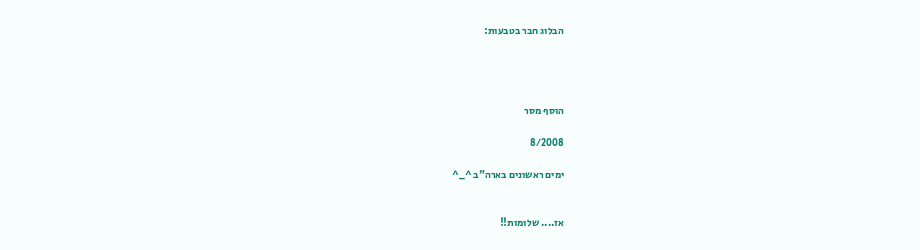הבלוג חבר בטבעות:




הוסף מסר

8/2008

ימים ראשונים בארה"ב ^_^


אז.... שלומות!!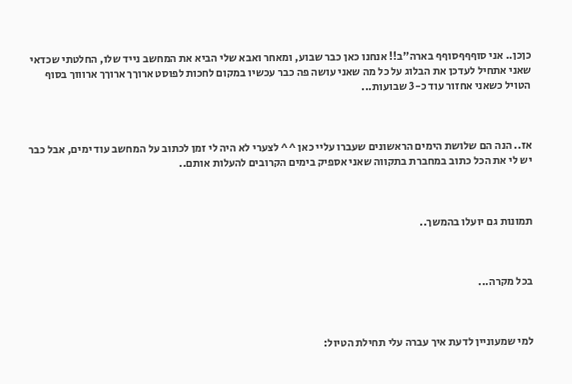כןכן.. אני סוףףףסוףף בארה"ב!! אנחנו כאן כבר שבוע, ומאחר ואבא שלי הביא את המחשב נייד שלו, החלטתי שכדאי שאני אתחיל לעדכן את הבלוג על כל מה שאני עושה פה כבר עכשיו במקום לחכות לפוסט ארוךך ארוךך ארוווך בסוף הטויל כשאני אחזור עוד כ-3 שבועות...



אז.. הנה הם שלושת הימים הראשונים שעברו עליי כאן ^^ לצערי לא היה לי זמן לכתוב על המחשב עוד ימים, אבל כבר יש לי את הכל כתוב במחברת בתקווה שאני אספיק בימים הקרובים להעלות אותם..



תמונות גם יועלו בהמשך..



בכל מקרה...



למי שמעוניין לדעת איך עברה עלי תחילת הטיול: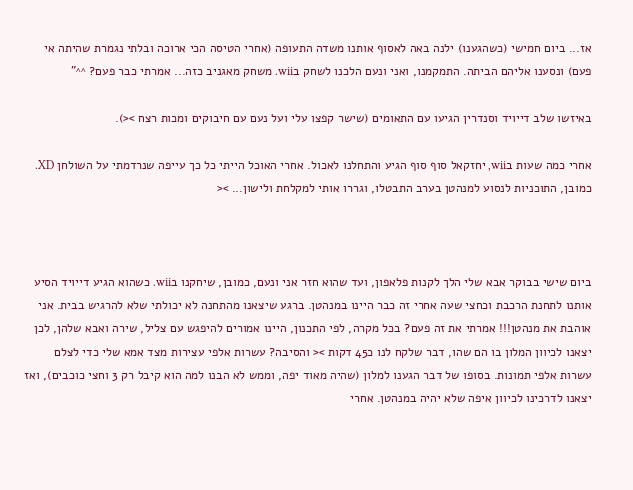אז... ביום חמישי (כשהגענו) ילנה באה לאסוף אותנו משדה התעופה (אחרי הטיסה הכי ארוכה ובלתי נגמרת שהיתה אי פעם) ונסענו אליהם הביתה. התמקמנו, ואני ונעם הלכנו לשחק בwii. משחק מאגניב כזה... אמרתי כבר פעם? ^^"

באיזשו שלב דייויד וסנדרין הגיעו עם התאומים (שישר קפצו עלי ועל נעם עם חיבוקים ומכות רצח ><).

אחרי כמה שעות בwii, יחזקאל סוף סוף הגיע והתחלנו לאכול. אחרי האוכל הייתי כל כך עייפה שנרדמתי על השולחן XD. כמובן, התוכניות לנסוע למנהטן בערב התבטלו, וגררו אותי למקלחת ולישון... ><



ביום שישי בבוקר אבא שלי הלך לקנות פלאפון, ועד שהוא חזר אני ונעם, כמובן, שיחקנו בwii. כשהוא הגיע דייויד הסיע אותנו לתחנת הרכבת וכחצי שעה אחרי זה כבר היינו במנהטן. ברגע שיצאנו מהתחנה לא יכולתי שלא להרגיש בבית. אני אוהבת את מנהטן!!! אמרתי את זה פעם? בכל מקרה, לפי התכנון, היינו אמורים להיפגש עם צליל, שירה ואבא שלהן, לכן יצאנו לכיוון המלון בו הם שהו, דבר שלקח לנו כ45 דקות >< והסיבה? עשרות אלפי עצירות מצד אמא שלי כדי לצלם עשרות אלפי תמונות. בסופו של דבר הגענו למלון (שהיה מאוד יפה, וממש לא הבנו למה הוא קיבל רק 3 וחצי כוכבים), ואז יצאנו לדרכינו לכיוון איפה שלא יהיה במנהטן. אחרי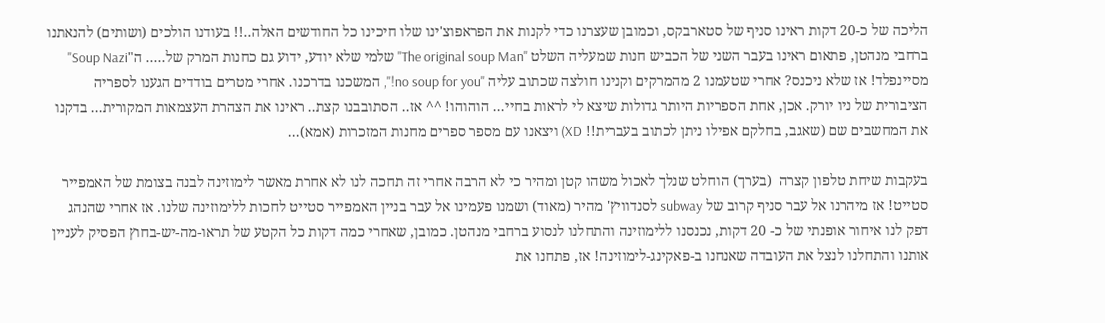הליכה של כ-20 דקות ראינו סניף של סטארבקס, וכמובן שעצרנו כדי לקנות את הפראפוצ'ינו שלו חיכינו כל החודשים האלה..!! בעודנו הולכים (ושותים) להנאתנו ברחבי מנהטן, פתאום ראינו בעבר השני של הכביש חנות שמעליה השלט "The original soup Man" שלמי שלא יודע, ידוע גם כחנות המרק של..... ה"Soup Nazi" מסיינפלד! אז שלא ניכנס? אחרי שטעמנו 2 מהמרקים וקנינו חולצה שכתוב עליה "no soup for you!", המשכנו בדרכנו. אחרי מטרים בודדים הגענו לספריה הציבורית של ניו יורק. אכן, אחת הספריות היותר גדולות שיצא לי לראות בחיי... הוהוהו! ^^ אז.. הסתובבנו קצת.. ראינו את הצהרת העצמאות המקורית... בדקנו את המחשבים שם (שאגב, בחלקם אפילו ניתן לכתוב בעברית!! XD) ויצאנו עם מספר ספרים מחנות המזכרות (אמא)...

בעקבות שיחת טלפון קצרה  (בערך) הוחלט שנלך לאכול משהו קטן ומהיר כי לא הרבה אחרי זה תחכה לנו לא אחרת מאשר לימוזינה לבנה בצומת של האמפייר סטייט! אז מיהרנו אל עבר סניף קרוב של subway לסנדוויץ' מהיר (מאוד) ושמנו פעמינו אל עבר בניין האמפייר סטייט לחכות ללימוזינה שלנו. אז אחרי שהנהג דפק לנו איחור אופנתי של כ- 20 דקות, נכנסנו ללימוזינה והתחלנו לנסוע ברחבי מנהטן. כמובן, שאחרי כמה דקות כל הקטע של תראו-מה-יש-בחוץ הפסיק לעניין אותנו והתחלנו לנצל את העובדה שאנחנו ב-פאקינג-לימוזינה! אז, פתחנו את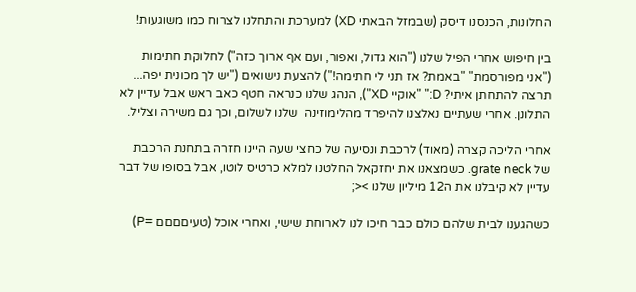החלונות, הכנסנו דיסק (שבמזל הבאתי XD) למערכת והתחלנו לצרוח כמו משוגעות!

בין חיפוש אחרי הפיל שלנו ("הוא גדול, ואפור, ועם אף ארוך כזה") לחלוקת חתימות ("אני מפורסמת" "באמת? אז תני לי חתימה!") להצעת נישואים ("יש לך מכונית יפה... תרצה להתחתן איתי? D:" "אוקיי XD"), הנהג שלנו כנראה חטף כאב ראש אבל עדיין לא התלונן. אחרי שעתיים נאלצנו להיפרד מהלימוזינה  שלנו לשלום, וכך גם משירה וצליל.

אחרי הליכה קצרה (מאוד) לרכבת ונסיעה של כחצי שעה היינו חזרה בתחנת הרכבת של grate neck. כשמצאנו את יחזקאל החלטנו למלא כרטיס לוטו, אבל בסופו של דבר עדיין לא קיבלנו את ה12 מיליון שלנו ><;

כשהגענו לבית שלהם כולם כבר חיכו לנו לארוחת שישי, ואחרי אוכל (טעיםםםם =P)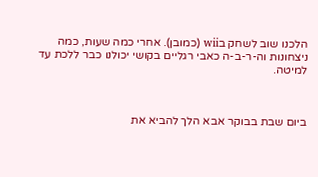הלכנו שוב לשחק בwii (כמובן). אחרי כמה שעות, כמה ניצחונות וה-ר-ב-ה כאבי רגליים בקושי יכולנו כבר ללכת עד למיטה.



ביום שבת בבוקר אבא הלך להביא את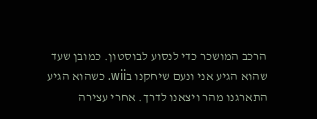הרכב המושכר כדי לנסוע לבוסטון. כמובן שעד שהוא הגיע אני ונעם שיחקנו בwii. כשהוא הגיע התארגנו מהר ויצאנו לדרך. אחרי עצירה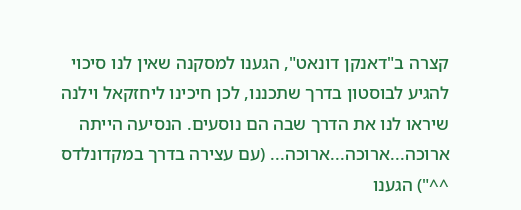קצרה ב"דאנקן דונאט", הגענו למסקנה שאין לנו סיכוי להגיע לבוסטון בדרך שתכננו, לכן חיכינו ליחזקאל וילנה שיראו לנו את הדרך שבה הם נוסעים. הנסיעה הייתה ארוכה...ארוכה...ארוכה... (עם עצירה בדרך במקדונלדס ^^") הגענו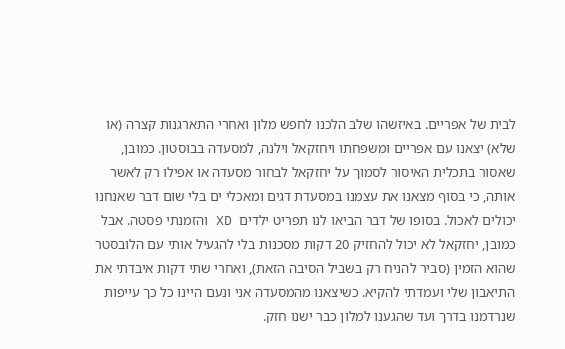לבית של אפריים. באיזשהו שלב הלכנו לחפש מלון ואחרי התארגנות קצרה (או שלא) יצאנו עם אפריים ומשפחתו ויחזקאל וילנה, למסעדה בבוסטון. כמובן, שאסור בתכלית האיסור לסמוך על יחזקאל לבחור מסעדה או אפילו רק לאשר אותה, כי בסוף מצאנו את עצמנו במסעדת דגים ומאכלי ים בלי שום דבר שאנחנו יכולים לאכול. בסופו של דבר הביאו לנו תפריט ילדים  XD והזמנתי פסטה. אבל כמובן, יחזקאל לא יכול להחזיק 20 דקות מסכנות בלי להגעיל אותי עם הלובסטר שהוא הזמין (סביר להניח רק בשביל הסיבה הזאת), ואחרי שתי דקות איבדתי את התיאבון שלי ועמדתי להקיא. כשיצאנו מהמסעדה אני ונעם היינו כל כך עייפות שנרדמנו בדרך ועד שהגענו למלון כבר ישנו חזק.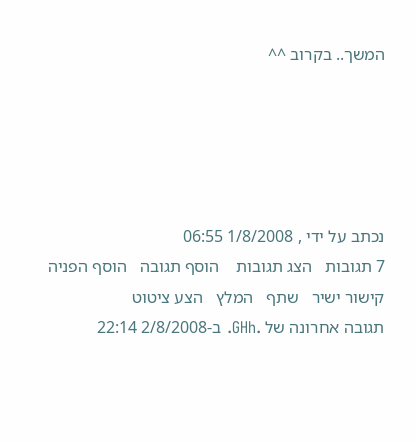המשך.. בקרוב ^^





נכתב על ידי , 1/8/2008 06:55
7 תגובות   הצג תגובות    הוסף תגובה   הוסף הפניה   קישור ישיר   שתף   המלץ   הצע ציטוט
תגובה אחרונה של .GHh. ב-2/8/2008 22:14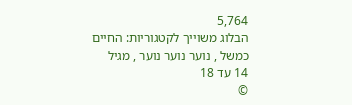5,764
הבלוג משוייך לקטגוריות: החיים כמשל , נוער נוער נוער , מגיל 14 עד 18
©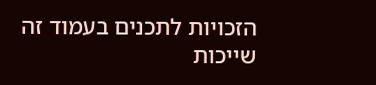הזכויות לתכנים בעמוד זה שייכות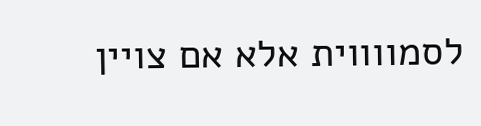לסמווווית אלא אם צויין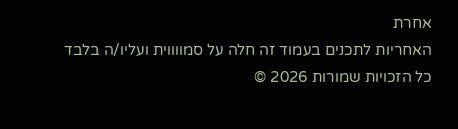אחרת
האחריות לתכנים בעמוד זה חלה על סמווווית ועליו/ה בלבד
כל הזכויות שמורות 2026 ©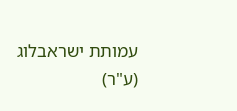עמותת ישראבלוג (ע"ר)